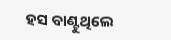ହସ ବାଣ୍ଟୁଥିଲେ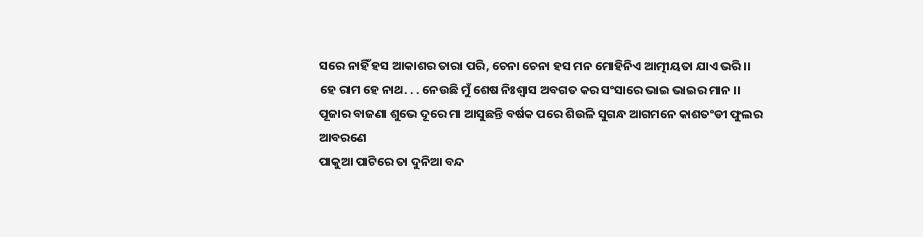ସରେ ନାହିଁ ହସ ଆକାଶର ତାରା ପରି, ଚେନା ଚେନା ହସ ମନ ମୋହିନିଏ ଆତ୍ମୀୟତା ଯାଏ ଭରି ।।
ହେ ରାମ ହେ ନାଥ. . . ନେଉଛି ମୁଁ ଶେଷ ନିଃଶ୍ୱାସ ଅବଗତ କର ସଂସାରେ ଭାଇ ଭାଇର ମାନ ।।
ପୂଜାର ବାଜଣା ଶୁଭେ ଦୂରେ ମା ଆସୁଛନ୍ତି ବର୍ଷକ ପରେ ଶିଉଳି ସୁଗନ୍ଧ ଆଗମନେ କାଶତଂଡୀ ଫୁଲର ଆବରଣେ
ପାକୁଆ ପାଟିରେ ତା ଦୁନିଆ ବନ୍ଦ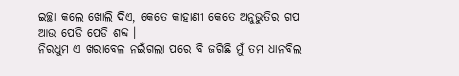ଇଚ୍ଛା କଲେ ଖୋଲି ଦିଏ, କେତେ କାହାଣୀ କେତେ ଅନୁଭୁତିର ଗପ ଆଉ ପେଡି ପେଡି ଶବ୍ଦ ।
ନିରଧୁମ ଏ ଖରାବେଳ ନଇଁଗଲା ପରେ ବି ଜଗିଛି ମୁଁ ତମ ଧାନବିଲ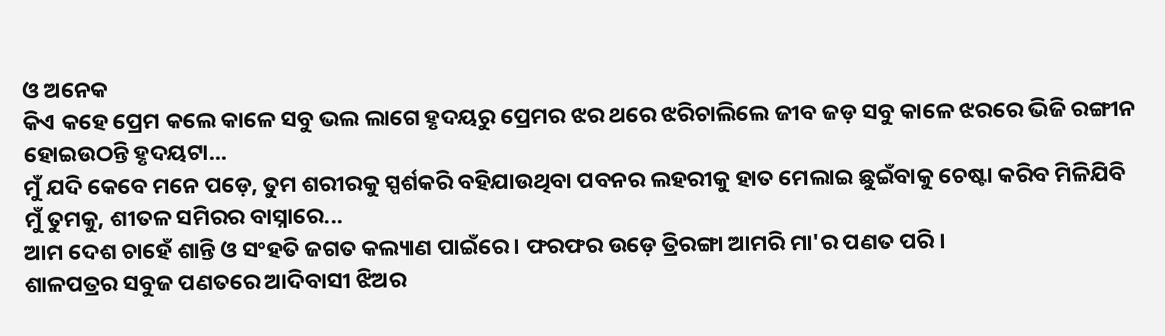ଓ ଅନେକ
କିଏ କହେ ପ୍ରେମ କଲେ କାଳେ ସବୁ ଭଲ ଲାଗେ ହୃଦୟରୁ ପ୍ରେମର ଝର ଥରେ ଝରିଚାଲିଲେ ଜୀବ ଜଡ଼ ସବୁ କାଳେ ଝରରେ ଭିଜି ରଙ୍ଗୀନ ହୋଇଉଠନ୍ତି ହୃଦୟଟା...
ମୁଁ ଯଦି କେବେ ମନେ ପଡ଼େ, ତୁମ ଶରୀରକୁ ସ୍ପର୍ଶକରି ବହିଯାଉଥିବା ପବନର ଲହରୀକୁ ହାତ ମେଲାଇ ଛୁଇଁବାକୁ ଚେଷ୍ଟା କରିବ ମିଳିଯିବି ମୁଁ ତୁମକୁ, ଶୀତଳ ସମିରର ବାସ୍ନାରେ...
ଆମ ଦେଶ ଚାହେଁ ଶାନ୍ତି ଓ ସଂହତି ଜଗତ କଲ୍ୟାଣ ପାଇଁରେ । ଫରଫର ଉଡ଼େ ତ୍ରିରଙ୍ଗା ଆମରି ମା'ର ପଣତ ପରି ।
ଶାଳପତ୍ରର ସବୁଜ ପଣତରେ ଆଦିବାସୀ ଝିଅର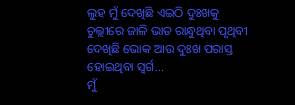ଲୁହ ମୁଁ ଦେଖିଛି ଏଇଠି ଦୁଃଖକୁ ଚୁଲ୍ଲୀରେ ଜାଳି ଭାତ ରାନ୍ଧୁଥିବା ପୃଥିବୀ ଦେଖିଛି ଭୋକ ଆଉ ଦୁଃଖ ପରାସ୍ତ ହୋଇଥିବା ସ୍ୱର୍ଗ...
ମୁଁ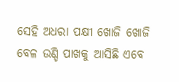ସେହି ଅଧରା ପକ୍ଷୀ ଖୋଜି ଖୋଜି ବେଳ ଉଣ୍ଡି ପାଖକୁ ଆସିଛି ଏବେ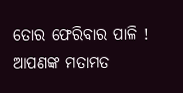ତୋର ଫେରିବାର ପାଳି !
ଆପଣଙ୍କ ମତାମତ